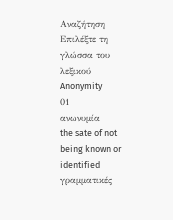Αναζήτηση
Επιλέξτε τη γλώσσα του λεξικού
Anonymity
01
ανωνυμία
the sate of not being known or identified
γραμματικές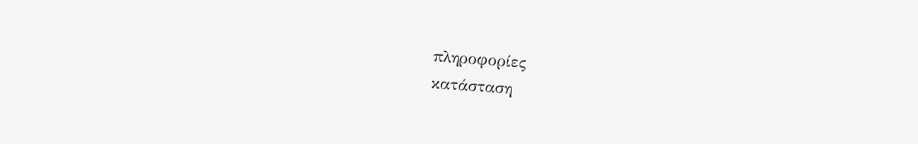πληροφορίες
κατάσταση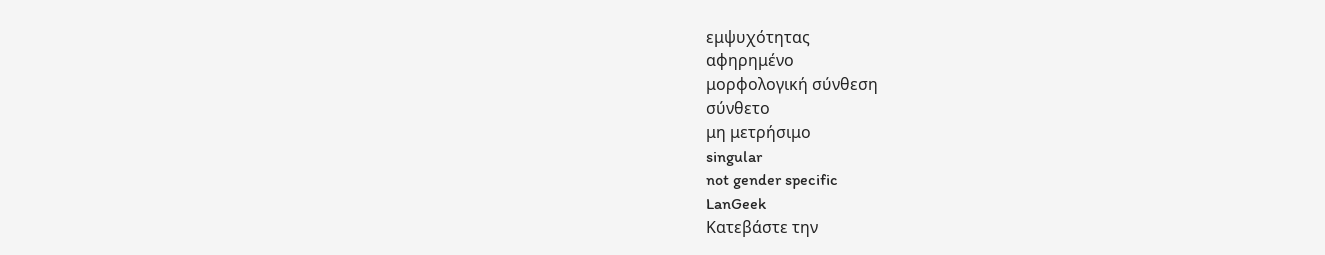εμψυχότητας
αφηρημένο
μορφολογική σύνθεση
σύνθετο
μη μετρήσιμο
singular
not gender specific
LanGeek
Κατεβάστε την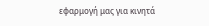εφαρμογή μας για κινητά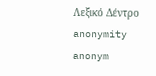Λεξικό Δέντρο
anonymity
anonym